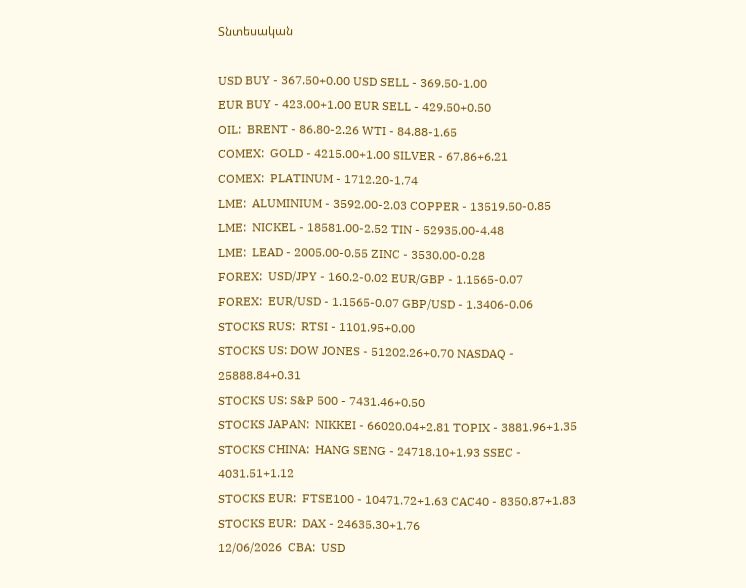Տնտեսական

USD BUY - 367.50+0.00 USD SELL - 369.50-1.00
EUR BUY - 423.00+1.00 EUR SELL - 429.50+0.50
OIL:  BRENT - 86.80-2.26 WTI - 84.88-1.65
COMEX:  GOLD - 4215.00+1.00 SILVER - 67.86+6.21
COMEX:  PLATINUM - 1712.20-1.74
LME:  ALUMINIUM - 3592.00-2.03 COPPER - 13519.50-0.85
LME:  NICKEL - 18581.00-2.52 TIN - 52935.00-4.48
LME:  LEAD - 2005.00-0.55 ZINC - 3530.00-0.28
FOREX:  USD/JPY - 160.2-0.02 EUR/GBP - 1.1565-0.07
FOREX:  EUR/USD - 1.1565-0.07 GBP/USD - 1.3406-0.06
STOCKS RUS:  RTSI - 1101.95+0.00
STOCKS US: DOW JONES - 51202.26+0.70 NASDAQ - 25888.84+0.31
STOCKS US: S&P 500 - 7431.46+0.50
STOCKS JAPAN:  NIKKEI - 66020.04+2.81 TOPIX - 3881.96+1.35
STOCKS CHINA:  HANG SENG - 24718.10+1.93 SSEC - 4031.51+1.12
STOCKS EUR:  FTSE100 - 10471.72+1.63 CAC40 - 8350.87+1.83
STOCKS EUR:  DAX - 24635.30+1.76
12/06/2026  CBA:  USD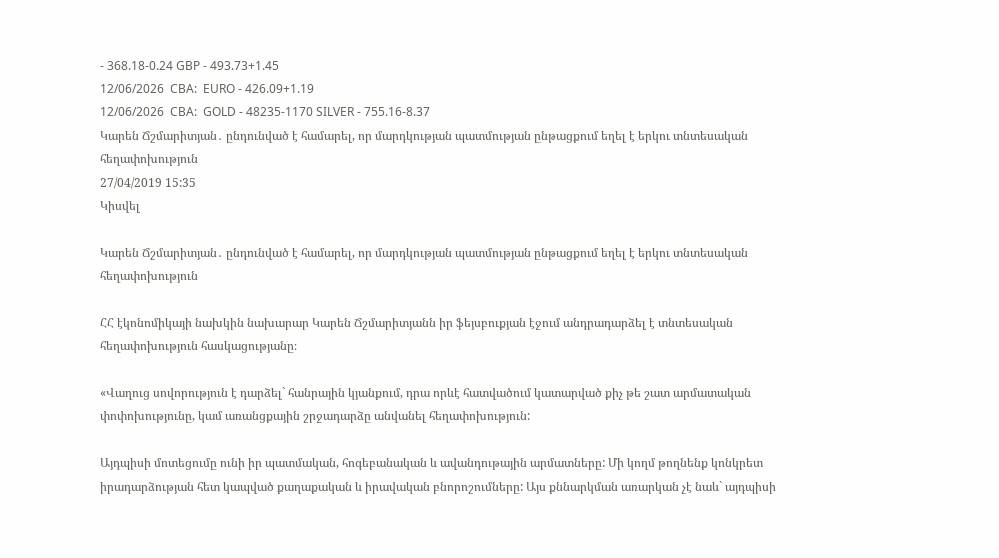- 368.18-0.24 GBP - 493.73+1.45
12/06/2026  CBA:  EURO - 426.09+1.19
12/06/2026  CBA:  GOLD - 48235-1170 SILVER - 755.16-8.37
Կարեն Ճշմարիտյան․ ընդունված է համարել, որ մարդկության պատմության ընթացքում եղել է երկու տնտեսական հեղափոխություն
27/04/2019 15:35
Կիսվել

Կարեն Ճշմարիտյան․ ընդունված է համարել, որ մարդկության պատմության ընթացքում եղել է երկու տնտեսական հեղափոխություն

ՀՀ էկոնոմիկայի նախկին նախարար Կարեն Ճշմարիտյանն իր ֆեյսբուքյան էջում անդրադարձել է տնտեսական հեղափոխություն հասկացությանը։

«Վաղուց սովորություն է դարձել` հանրային կյանքում, դրա որևէ հատվածում կատարված քիչ թե շատ արմատական փոփոխությունը, կամ առանցքային շրջադարձը անվանել հեղափոխություն:

Այդպիսի մոտեցումը ունի իր պատմական, հոգեբանական և ավանդութային արմատները: Մի կողմ թողնենք կոնկրետ իրադարձության հետ կապված քաղաքական և իրավական բնորոշումները: Այս քննարկման առարկան չէ նաև` այդպիսի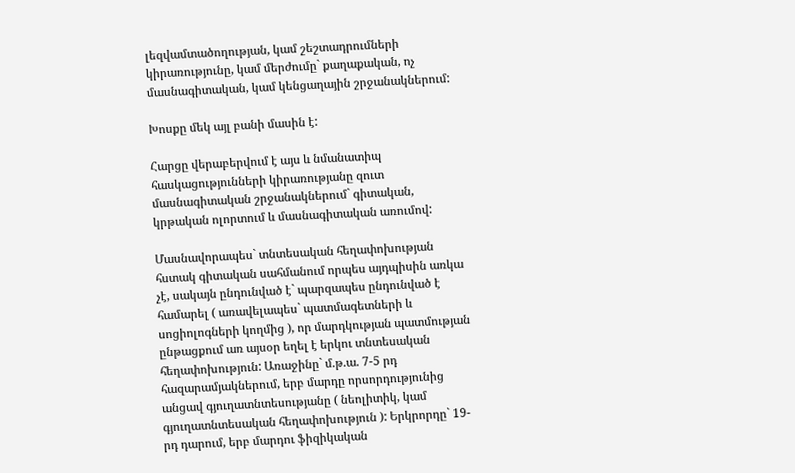լեզվամտածողության, կամ շեշտադրումների կիրառությունը, կամ մերժումը` քաղաքական, ոչ մասնագիտական, կամ կենցաղային շրջանակներում:

Խոսքը մեկ այլ բանի մասին է:

Հարցը վերաբերվում է այս և նմանատիպ հասկացությունների կիրառությանը զուտ մասնագիտական շրջանակներում` գիտական, կրթական ոլորտում և մասնագիտական առումով:

Մասնավորապես` տնտեսական հեղափոխության հստակ գիտական սահմանում որպես այդպիսին առկա չէ, սակայն ընդունված է` պարզապես ընդունված է համարել ( առավելապես` պատմագետների և սոցիոլոգների կողմից ), որ մարդկության պատմության ընթացքում առ այսօր եղել է երկու տնտեսական հեղափոխություն: Առաջինը` մ.թ.ա. 7-5 րդ հազարամյակներում, երբ մարդը որսորդությունից անցավ գյուղատնտեսությանը ( նեոլիտիկ, կամ գյուղատնտեսական հեղափոխություն ): Երկրորդը` 19-րդ դարում, երբ մարդու ֆիզիկական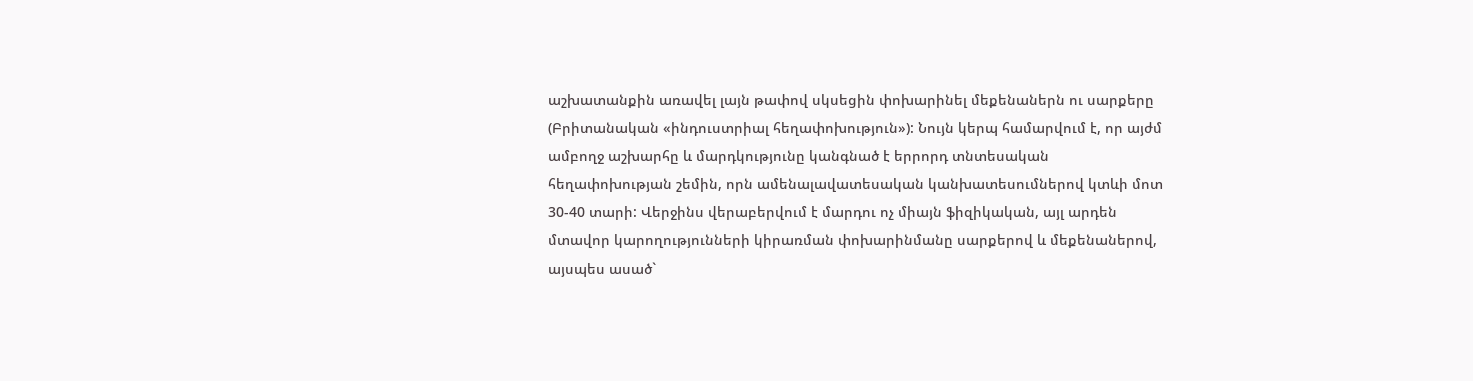աշխատանքին առավել լայն թափով սկսեցին փոխարինել մեքենաներն ու սարքերը (Բրիտանական «ինդուստրիալ հեղափոխություն»): Նույն կերպ համարվում է, որ այժմ ամբողջ աշխարհը և մարդկությունը կանգնած է երրորդ տնտեսական հեղափոխության շեմին, որն ամենալավատեսական կանխատեսումներով կտևի մոտ 30-40 տարի: Վերջինս վերաբերվում է մարդու ոչ միայն ֆիզիկական, այլ արդեն մտավոր կարողությունների կիրառման փոխարինմանը սարքերով և մեքենաներով, այսպես ասած`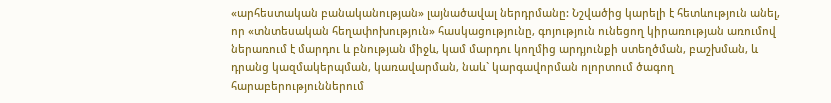«արհեստական բանականության» լայնածավալ ներդրմանը: Նշվածից կարելի է հետևություն անել, որ «տնտեսական հեղափոխություն» հասկացությունը, գոյություն ունեցող կիրառության առումով ներառում է մարդու և բնության միջև, կամ մարդու կողմից արդյունքի ստեղծման, բաշխման, և դրանց կազմակերպման, կառավարման, նաև` կարգավորման ոլորտում ծագող հարաբերություններում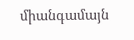միանգամայն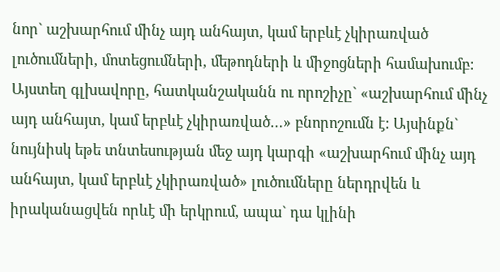նոր` աշխարհում մինչ այդ անհայտ, կամ երբևէ չկիրառված լուծումների, մոտեցումների, մեթոդների և միջոցների համախումբ: Այստեղ գլխավորը, հատկանշականն ու որոշիչը` «աշխարհում մինչ այդ անհայտ, կամ երբևէ չկիրառված…» բնորոշումն է: Այսինքն` նույնիսկ եթե տնտեսության մեջ այդ կարգի «աշխարհում մինչ այդ անհայտ, կամ երբևէ չկիրառված» լուծումները ներդրվեն և իրականացվեն որևէ մի երկրում, ապա` դա կլինի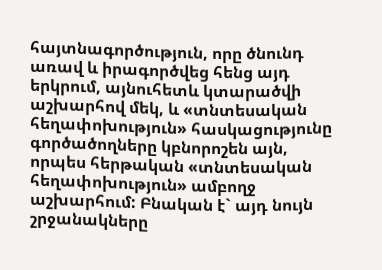հայտնագործություն, որը ծնունդ առավ և իրագործվեց հենց այդ երկրում, այնուհետև կտարածվի աշխարհով մեկ, և «տնտեսական հեղափոխություն» հասկացությունը գործածողները կբնորոշեն այն, որպես հերթական «տնտեսական հեղափոխություն» ամբողջ աշխարհում: Բնական է` այդ նույն շրջանակները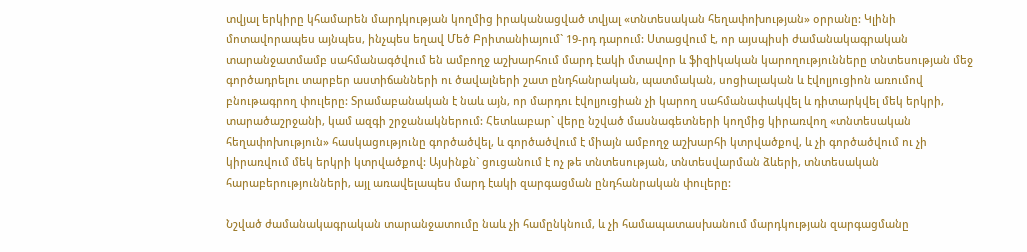տվյալ երկիրը կհամարեն մարդկության կողմից իրականացված տվյալ «տնտեսական հեղափոխության» օրրանը: Կլինի մոտավորապես այնպես, ինչպես եղավ Մեծ Բրիտանիայում` 19-րդ դարում: Ստացվում է, որ այսպիսի ժամանակագրական տարանջատմամբ սահմանագծվում են ամբողջ աշխարհում մարդ էակի մտավոր և ֆիզիկական կարողությունները տնտեսության մեջ գործադրելու տարբեր աստիճանների ու ծավալների շատ ընդհանրական, պատմական, սոցիալական և էվոլյուցիոն առումով բնութագրող փուլերը: Տրամաբանական է նաև այն, որ մարդու էվոլյուցիան չի կարող սահմանափակվել և դիտարկվել մեկ երկրի, տարածաշրջանի, կամ ազգի շրջանակներում: Հետևաբար` վերը նշված մասնագետների կողմից կիրառվող «տնտեսական հեղափոխություն» հասկացությունը գործածվել, և գործածվում է միայն ամբողջ աշխարհի կտրվածքով, և չի գործածվում ու չի կիրառվում մեկ երկրի կտրվածքով: Այսինքն` ցուցանում է ոչ թե տնտեսության, տնտեսվարման ձևերի, տնտեսական հարաբերությունների, այլ առավելապես մարդ էակի զարգացման ընդհանրական փուլերը:

Նշված ժամանակագրական տարանջատումը նաև չի համընկնում, և չի համապատասխանում մարդկության զարգացմանը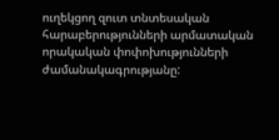ուղեկցող զուտ տնտեսական հարաբերությունների արմատական որակական փոփոխությունների ժամանակագրությանը: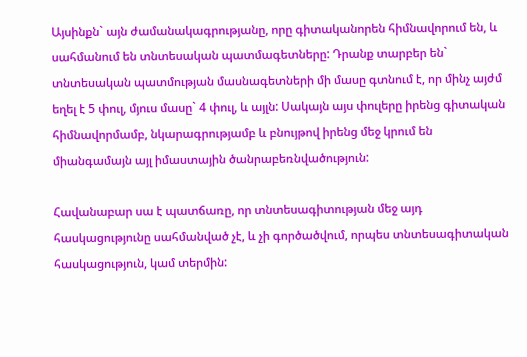Այսինքն` այն ժամանակագրությանը, որը գիտականորեն հիմնավորում են, և սահմանում են տնտեսական պատմագետները: Դրանք տարբեր են` տնտեսական պատմության մասնագետների մի մասը գտնում է, որ մինչ այժմ եղել է 5 փուլ, մյուս մասը` 4 փուլ, և այլն: Սակայն այս փուլերը իրենց գիտական հիմնավորմամբ, նկարագրությամբ և բնույթով իրենց մեջ կրում են միանգամայն այլ իմաստային ծանրաբեռնվածություն:

Հավանաբար սա է պատճառը, որ տնտեսագիտության մեջ այդ հասկացությունը սահմանված չէ, և չի գործածվում, որպես տնտեսագիտական հասկացություն, կամ տերմին: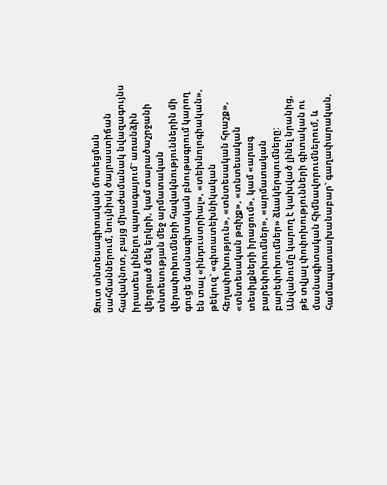Զուտ տնտեսագիտական մոտեցման սահմաններում, նույնիսկ ծայրաստիճան հավակնոտ, բայց միաժամանակ նվազագույնս իրատես լինելու պարագայում` առանձին վերցրած մեկ երկրի, կամ տարածաշրջանի տնտեսության մեջ արմատական վերափոխումների հավակնություններին մի գուցե մասնագիտական բնութագրում կարող են տալ «ինդուստրիալ», «տեխնոլոգիական», թեկուզ` «գիտատեխնիկական հեղափոխություն», «տնտեսական հրաշք», «տնտեսական թռիչք», «տնտեսական տեսիլքների իրացում», կամ «արագ բարեփոխումներ», «արմատական բարեփոխումներ» ձևակերպումները: Անվանումը կարող է կախված լինել նրանից, թե տվյալ փոփոխությունների գիտական ու մասնագիտական հիմնավորումներում, և համապատասխանաբար` գաղափարական,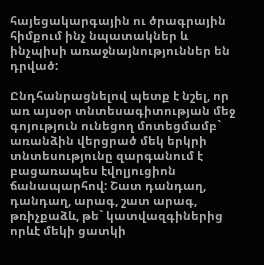հայեցակարգային ու ծրագրային հիմքում ինչ նպատակներ և ինչպիսի առաջնայնություններ են դրված:

Ընդհանրացնելով պետք է նշել, որ առ այսօր տնտեսագիտության մեջ գոյություն ունեցող մոտեցմամբ` առանձին վերցրած մեկ երկրի տնտեսությունը զարգանում է բացառապես էվոլյուցիոն ճանապարհով: Շատ դանդաղ, դանդաղ, արագ, շատ արագ, թռիչքաձև, թե` կատվազգիներից որևէ մեկի ցատկի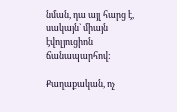նման, դա այլ հարց է, սակայն` միայն էվոլյուցիոն ճանապարհով:

Քաղաքական, ոչ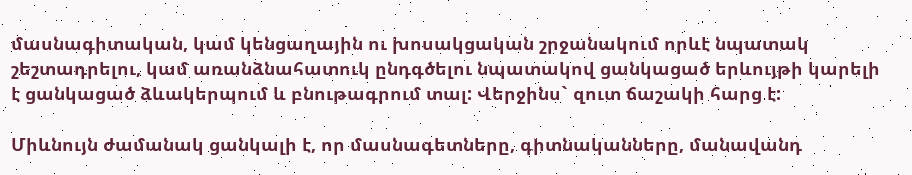մասնագիտական, կամ կենցաղային ու խոսակցական շրջանակում որևէ նպատակ շեշտադրելու, կամ առանձնահատուկ ընդգծելու նպատակով ցանկացած երևույթի կարելի է ցանկացած ձևակերպում և բնութագրում տալ: Վերջինս` զուտ ճաշակի հարց է:

Միևնույն ժամանակ ցանկալի է, որ մասնագետները, գիտնականները, մանավանդ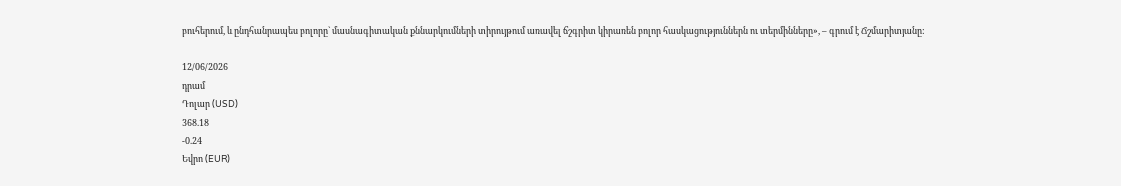բուհերում, և ընդհանրապես բոլորը` մասնագիտական քննարկումների տիրույթում առավել ճշգրիտ կիրառեն բոլոր հասկացություններն ու տերմինները», – գրում է Ճշմարիտյանը:

12/06/2026
դրամ
Դոլար (USD)
368.18
-0.24
Եվրո (EUR)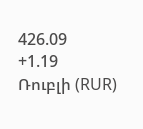426.09
+1.19
Ռուբլի (RUR)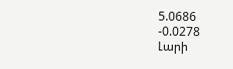5.0686
-0.0278
Լարի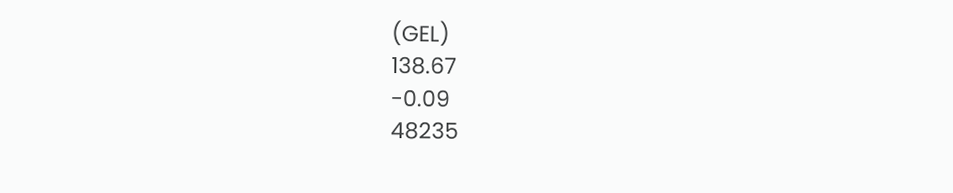(GEL)
138.67
-0.09
48235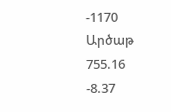-1170
Արծաթ
755.16
-8.37